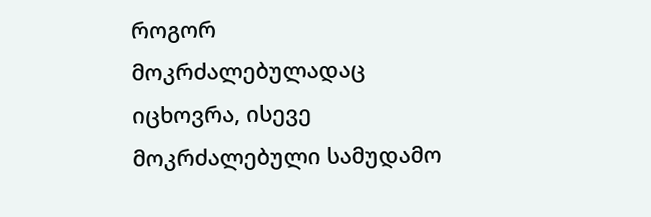როგორ მოკრძალებულადაც იცხოვრა, ისევე მოკრძალებული სამუდამო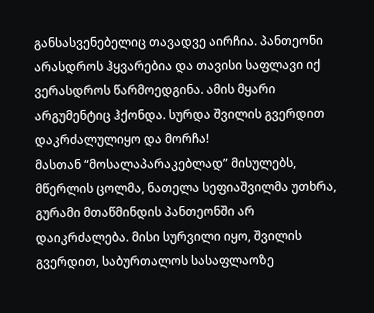განსასვენებელიც თავადვე აირჩია. პანთეონი არასდროს ჰყვარებია და თავისი საფლავი იქ ვერასდროს წარმოედგინა. ამის მყარი არგუმენტიც ჰქონდა. სურდა შვილის გვერდით დაკრძალულიყო და მორჩა!
მასთან “მოსალაპარაკებლად” მისულებს, მწერლის ცოლმა, ნათელა სეფიაშვილმა უთხრა, გურამი მთაწმინდის პანთეონში არ დაიკრძალება. მისი სურვილი იყო, შვილის გვერდით, საბურთალოს სასაფლაოზე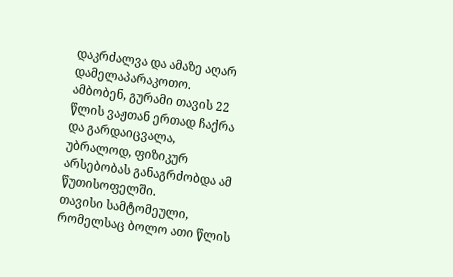დაკრძალვა და ამაზე აღარ დამელაპარაკოთო.
ამბობენ, გურამი თავის 22 წლის ვაჟთან ერთად ჩაქრა და გარდაიცვალა, უბრალოდ, ფიზიკურ არსებობას განაგრძობდა ამ წუთისოფელში.
თავისი სამტომეული, რომელსაც ბოლო ათი წლის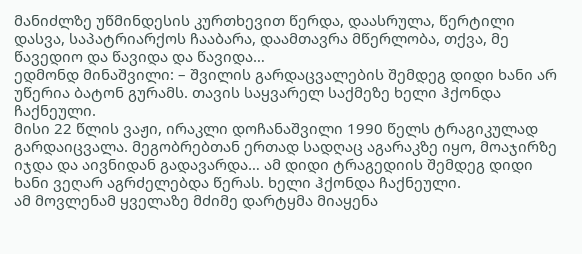მანიძლზე უწმინდესის კურთხევით წერდა, დაასრულა, წერტილი დასვა, საპატრიარქოს ჩააბარა, დაამთავრა მწერლობა, თქვა, მე წავედიო და წავიდა და წავიდა…
ედმონდ მინაშვილი: – შვილის გარდაცვალების შემდეგ დიდი ხანი არ უწერია ბატონ გურამს. თავის საყვარელ საქმეზე ხელი ჰქონდა ჩაქნეული.
მისი 22 წლის ვაჟი, ირაკლი დოჩანაშვილი 1990 წელს ტრაგიკულად გარდაიცვალა. მეგობრებთან ერთად სადღაც აგარაკზე იყო, მოაჯირზე იჯდა და აივნიდან გადავარდა… ამ დიდი ტრაგედიის შემდეგ დიდი ხანი ვეღარ აგრძელებდა წერას. ხელი ჰქონდა ჩაქნეული.
ამ მოვლენამ ყველაზე მძიმე დარტყმა მიაყენა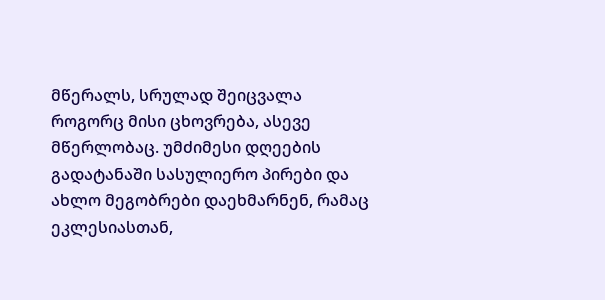მწერალს, სრულად შეიცვალა როგორც მისი ცხოვრება, ასევე მწერლობაც. უმძიმესი დღეების გადატანაში სასულიერო პირები და ახლო მეგობრები დაეხმარნენ, რამაც ეკლესიასთან,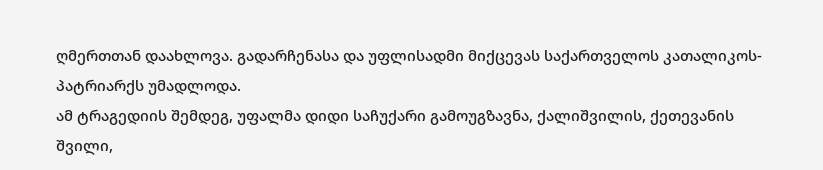ღმერთთან დაახლოვა. გადარჩენასა და უფლისადმი მიქცევას საქართველოს კათალიკოს-პატრიარქს უმადლოდა.
ამ ტრაგედიის შემდეგ, უფალმა დიდი საჩუქარი გამოუგზავნა, ქალიშვილის, ქეთევანის შვილი,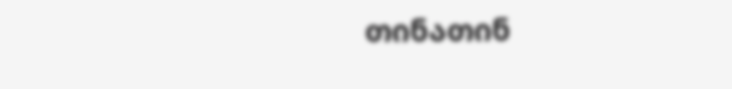თინათინ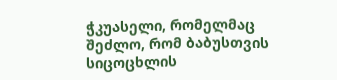ჭკუასელი, რომელმაც შეძლო, რომ ბაბუსთვის სიცოცხლის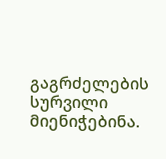გაგრძელების სურვილი მიენიჭებინა.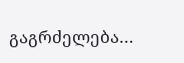გაგრძელება…